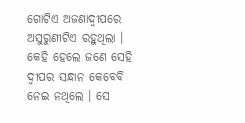ଗୋଟିଏ ଅଜଣାଦ୍ୱୀପରେ ଅସୁରୁଣୀଟିଏ ରହୁଥିଲା । କେହି ହେଲେ ଜଣେ ସେହି ଦ୍ୱୀପର ସନ୍ଧାନ କେବେବି ନେଇ ନଥିଲେ । ସେ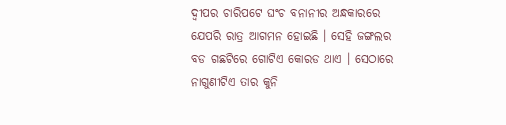ଦ୍ୱୀପର ଚାରିପଟେ ଘଂଚ ବନାନୀର ଅନ୍ଧକାରରେ ଯେପରି ରାତ୍ର ଆଗମନ ହୋଇଛି । ସେହି ଜଙ୍ଗଲର ବଡ ଗଛଟିରେ ଗୋଟିଏ କୋରଡ ଥାଏ । ସେଠାରେ ନାଗୁଣୀଟିଏ ତାର କୁନି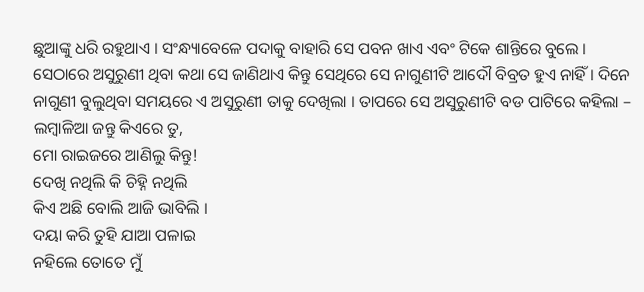ଛୁଆଙ୍କୁ ଧରି ରହୁଥାଏ । ସଂନ୍ଧ୍ୟାବେଳେ ପଦାକୁ ବାହାରି ସେ ପବନ ଖାଏ ଏବଂ ଟିକେ ଶାନ୍ତିରେ ବୁଲେ । ସେଠାରେ ଅସୁରୁଣୀ ଥିବା କଥା ସେ ଜାଣିଥାଏ କିନ୍ତୁ ସେଥିରେ ସେ ନାଗୁଣୀଟି ଆଦୌ ବିବ୍ରତ ହୁଏ ନାହିଁ । ଦିନେ ନାଗୁଣୀ ବୁଲୁଥିବା ସମୟରେ ଏ ଅସୁରୁଣୀ ତାକୁ ଦେଖିଲା । ତାପରେ ସେ ଅସୁରୁଣୀଟି ବଡ ପାଟିରେ କହିଲା –
ଲମ୍ବାଳିଆ ଜନ୍ତୁ କିଏରେ ତୁ,
ମୋ ରାଇଜରେ ଆଣିଲୁ କିନ୍ତୁ!
ଦେଖି ନଥିଲି କି ଚିହ୍ନି ନଥିଲି
କିଏ ଅଛି ବୋଲି ଆଜି ଭାବିଲି ।
ଦୟା କରି ତୁହି ଯାଆ ପଳାଇ
ନହିଲେ ତୋତେ ମୁଁ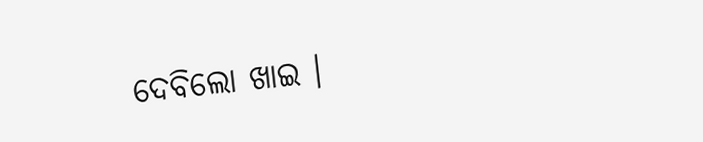ଦେବିଲୋ ଖାଇ ।